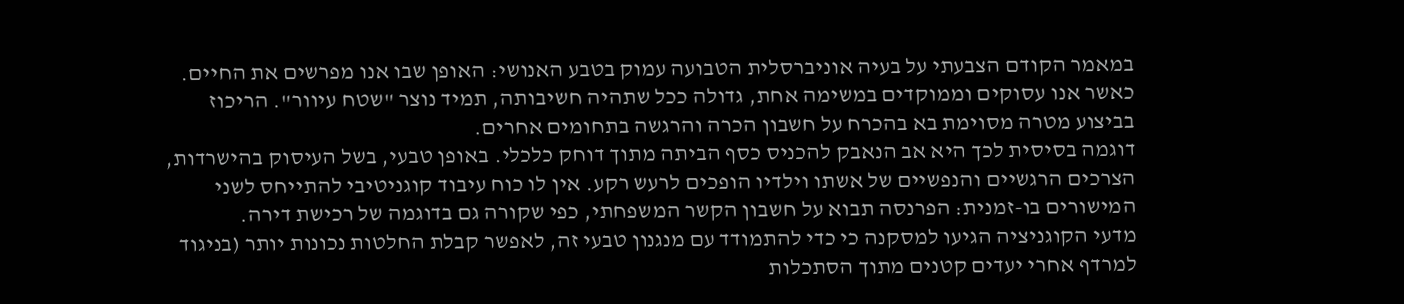במאמר הקודם הצבעתי על בעיה אוניברסלית הטבועה עמוק בטבע האנושי: האופן שבו אנו מפרשים את החיים. כאשר אנו עסוקים וממוקדים במשימה אחת, גדולה ככל שתהיה חשיבותה, תמיד נוצר "שטח עיוור". הריכוז בביצוע מטרה מסוימת בא בהכרח על חשבון הכרה והרגשה בתחומים אחרים.
דוגמה בסיסית לכך היא אב הנאבק להכניס כסף הביתה מתוך דוחק כלכלי. באופן טבעי, בשל העיסוק בהישרדות, הצרכים הרגשיים והנפשיים של אשתו וילדיו הופכים לרעש רקע. אין לו כוח עיבוד קוגניטיבי להתייחס לשני המישורים בו-זמנית: הפרנסה תבוא על חשבון הקשר המשפחתי, כפי שקורה גם בדוגמה של רכישת דירה.
מדעי הקוגניציה הגיעו למסקנה כי כדי להתמודד עם מנגנון טבעי זה, לאפשר קבלת החלטות נכונות יותר (בניגוד למרדף אחרי יעדים קטנים מתוך הסתכלות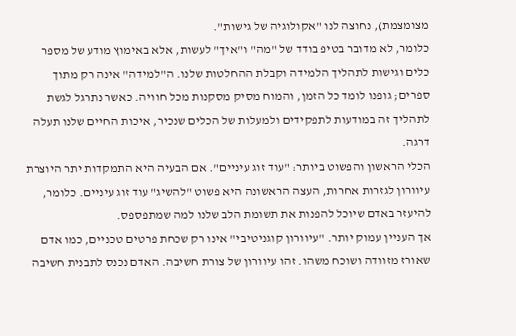מצומצמת), נחוצה לנו "אקולוגיה של גישות".
כלומר, לא מדובר בטיפ בודד של "מה" ו"איך" לעשות, אלא באימוץ מודע של מספר כלים וגישות לתהליך הלמידה וקבלת ההחלטות שלנו. ה"למידה" אינה רק מתוך ספרים; גופנו לומד כל הזמן, והמוח מסיק מסקנות מכל חוויה. כאשר נתרגל לגשת לתהליך זה במודעות לתפקידים ולמעלות של הכלים שנכיר, איכות החיים שלנו תעלה דרגה.
הכלי הראשון והפשוט ביותר: "עוד זוג עיניים". אם הבעיה היא התמקדות יתר היוצרת עיוורון לגזרות אחרות, העצה הראשונה היא פשוט "להשיג" עוד זוג עיניים. כלומר, להיעזר באדם שיוכל להפנות את תשומת הלב שלנו למה שמתפספס.
אך העניין עמוק יותר. "עיוורון קוגניטיבי" אינו רק שכחת פרטים טכניים, כמו אדם שאורז מזוודה ושוכח משהו. זהו עיוורון של צורת חשיבה. האדם נכנס לתבנית חשיבה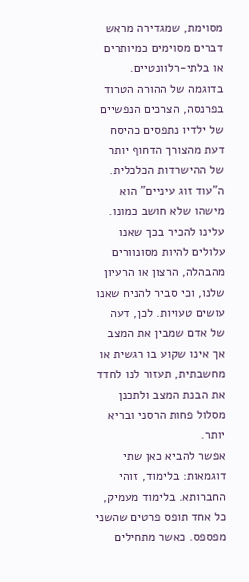מסוימת, שמגדירה מראש דברים מסוימים כמיותרים או בלתי-רלוונטיים. בדוגמה של ההורה הטרוד בפרנסה, הצרכים הנפשיים של ילדיו נתפסים כהיסח דעת מהצורך הדחוף יותר של ההישרדות הכלכלית.
ה"עוד זוג עיניים" הוא מישהו שלא חושב כמונו. עלינו להכיר בכך שאנו עלולים להיות מסונוורים מהבהלה, הרצון או הרעיון שלנו, וכי סביר להניח שאנו עושים טעויות. לכן, דעה של אדם שמבין את המצב אך אינו שקוע בו רגשית או מחשבתית, תעזור לנו לחדד את הבנת המצב ולתכנן מסלול פחות הרסני ובריא יותר.
אפשר להביא כאן שתי דוגמאות: בלימוד, זוהי החברותא. בלימוד מעמיק, כל אחד תופס פרטים שהשני מפספס. כאשר מתחילים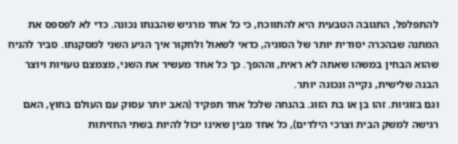להתפלפל, התגובה הטבעית היא להתווכח, כי כל אחד מרגיש שהבנתו נכונה. כדי לא לפספס את המתנה שבהכרה יסודית יותר של הסוגיה, כדאי לשאול ולחקור איך הגיע השני למסקנתו. סביר להניח שהוא הבחין במשהו שאתה לא ראית, וההפך. כך כל אחד מעשיר את השני, מצמצם טעויות ויוצר הבנה שלישית, נקייה ונכונה יותר.
וגם בזוגיות. זהו בן או בת הזוג. בהנחה שלכל אחד תפקיד (האב יותר עסוק עם העולם בחוץ, האם רגישה למשק הבית וצרכי הילדים), כל אחד מבין שאינו יכול להיות בשתי החזיתות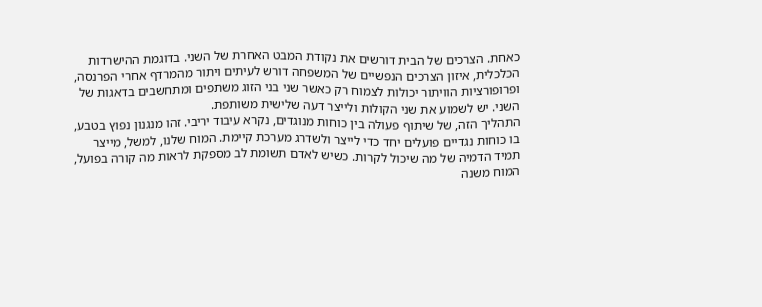כאחת. הצרכים של הבית דורשים את נקודת המבט האחרת של השני. בדוגמת ההישרדות הכלכלית, איזון הצרכים הנפשיים של המשפחה דורש לעיתים ויתור מהמרדף אחרי הפרנסה, ופרופורציות הוויתור יכולות לצמוח רק כאשר שני בני הזוג משתפים ומתחשבים בדאגות של השני. יש לשמוע את שני הקולות ולייצר דעה שלישית משותפת.
התהליך הזה, של שיתוף פעולה בין כוחות מנוגדים, נקרא עיבוד יריבי. זהו מנגנון נפוץ בטבע, בו כוחות נגדיים פועלים יחד כדי לייצר ולשדרג מערכת קיימת. המוח שלנו, למשל, מייצר תמיד הדמיה של מה שיכול לקרות. כשיש לאדם תשומת לב מספקת לראות מה קורה בפועל, המוח משנה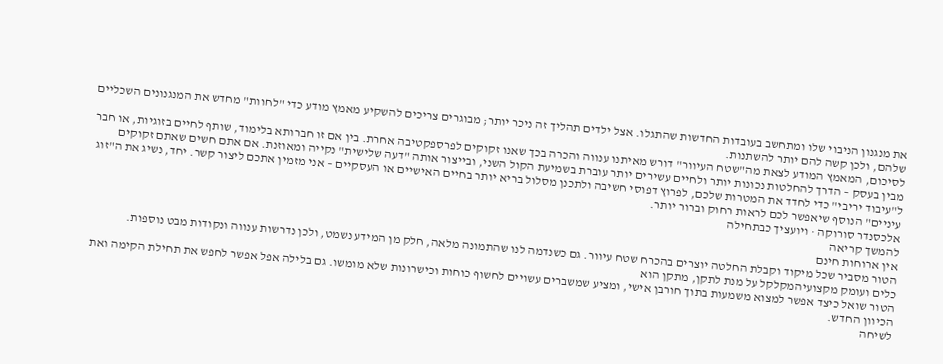את מנגנון הניבוי שלו ומתחשב בעובדות החדשות שהתגלו. אצל ילדים תהליך זה ניכר יותר; מבוגרים צריכים להשקיע מאמץ מודע כדי "לחוות" מחדש את המנגנונים השכליים שלהם, ולכן קשה להם יותר להשתנות.
לסיכום, המאמץ המודע לצאת מה"שטח העיוור" דורש מאיתנו ענווה והכרה בכך שאנו זקוקים לפרספקטיבה אחרת. בין אם זו חברותא בלימוד, שותף לחיים בזוגיות, או חבר מבין בעסק – הדרך להחלטות נכונות יותר ולחיים עשירים יותר עוברת בשמיעת הקול השני, ובייצור אותה "דעה שלישית" נקייה ומאוזנת. אם אתם חשים שאתם זקוקים ל"עיבוד יריבי" כדי לחדד את המטרות שלכם, לפרוץ דפוסי חשיבה ולתכנן מסלול בריא יותר בחיים האישיים או העסקיים – אני מזמין אתכם ליצור קשר. יחד, נשיג את ה"זוג עיניים" הנוסף שיאפשר לכם לראות רחוק וברור יותר.
אלכסנדר סורוקה · ויועציך כבתחילה
להמשך קריאה
אין ארוחות חינם
הטור מסביר שכל מיקוד וקבלת החלטה יוצרים בהכרח שטח עיוור. גם כשנדמה לנו שהתמונה מלאה, חלק מן המידע נשמט, ולכן נדרשות ענווה ונקודות מבט נוספות.
כלים ועומק מקצועיהמקלקל על מנת לתקן, מתקן הוא
הטור שואל כיצד אפשר למצוא משמעות בתוך חורבן אישי, ומציע שמשברים עשויים לחשוף כוחות וכישרונות שלא מומשו. גם בלילה אפל אפשר לחפש את תחילת הקימה ואת הכיוון החדש.
לשיחה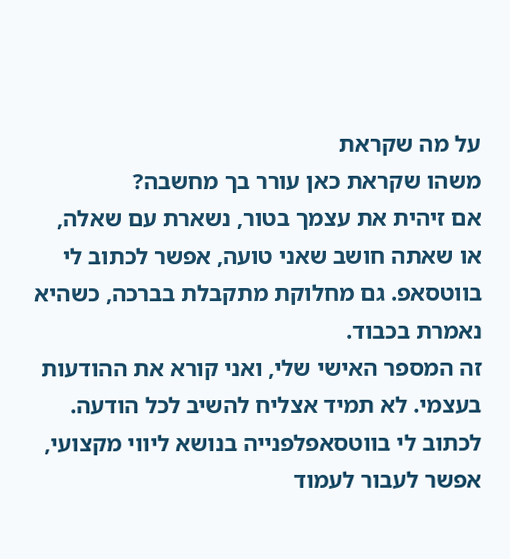על מה שקראת
משהו שקראת כאן עורר בך מחשבה?
אם זיהית את עצמך בטור, נשארת עם שאלה, או שאתה חושב שאני טועה, אפשר לכתוב לי בווטסאפ. גם מחלוקת מתקבלת בברכה, כשהיא נאמרת בכבוד.
זה המספר האישי שלי, ואני קורא את ההודעות בעצמי. לא תמיד אצליח להשיב לכל הודעה.
לכתוב לי בווטסאפלפנייה בנושא ליווי מקצועי, אפשר לעבור לעמוד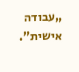„עבודה אישית”.